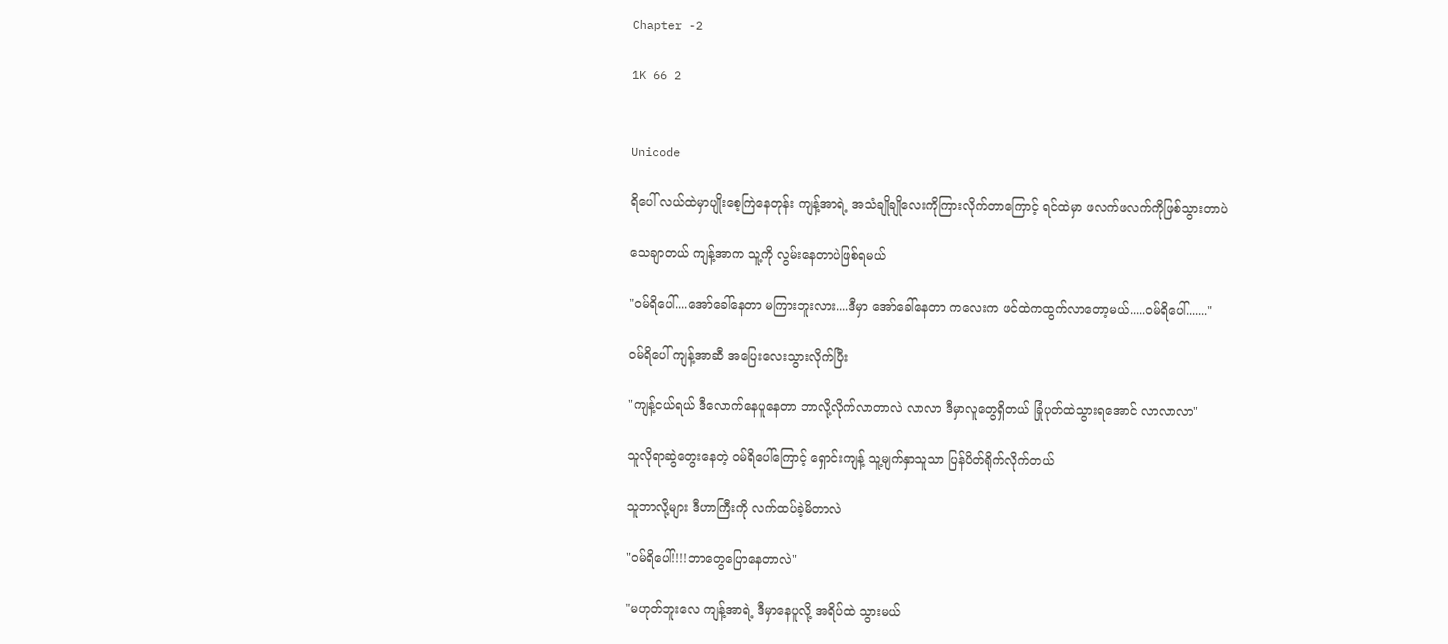Chapter -2

1K 66 2


Unicode

ရိပေါ် လယ်ထဲမှာပျိုးစေ့ကြဲနေတုန်း ကျန့်အာရဲ့ အသံချိုချိုလေးကိုကြားလိုက်တာကြောင့် ရင်ထဲမှာ ဖလက်ဖလက်ကိုဖြစ်သွားတာပဲ

သေချာတယ် ကျန့်အာက သူ့ကို လွမ်းနေတာပဲဖြစ်ရမယ်

"ဝမ်ရိပေါ်....အော်ခေါ်နေတာ မကြားဘူးလား....ဒီမှာ အော်ခေါ်နေတာ ကလေးက ဖင်ထဲကထွက်လာတော့မယ်.....ဝမ်ရိပေါ်......."

ဝမ်ရိ‌ပေါ် ကျန့်အာဆီ အပြေးလေးသွားလိုက်ပြီး

"ကျန့်ငယ်ရယ် ဒီလောက်နေပူနေတာ ဘာလို့လိုက်လာတာလဲ လာလာ ဒီမှာလူတွေရှိတယ် ခြုံပုတ်ထဲသွားရအောင် လာလာလာ"

သူလိုရာဆွဲတွေးနေတဲ့ ဝမ်ရိပေါ်ကြောင့် ရှောင်းကျန့် သူ့မျက်နှာသူသာ ပြန်ပိတ်ရိုက်လိုက်တယ်

သူဘာလို့များ ဒီဟာကြီးကို လက်ထပ်ခဲ့မိတာလဲ

"ဝမ်ရိပေါ်!!!!ဘာတွေပြောနေတာလဲ"

"မဟုတ်ဘူးလေ ကျန့်အာရဲ့ ဒီမှာနေပူလို့ အရိပ်ထဲ သွားမယ်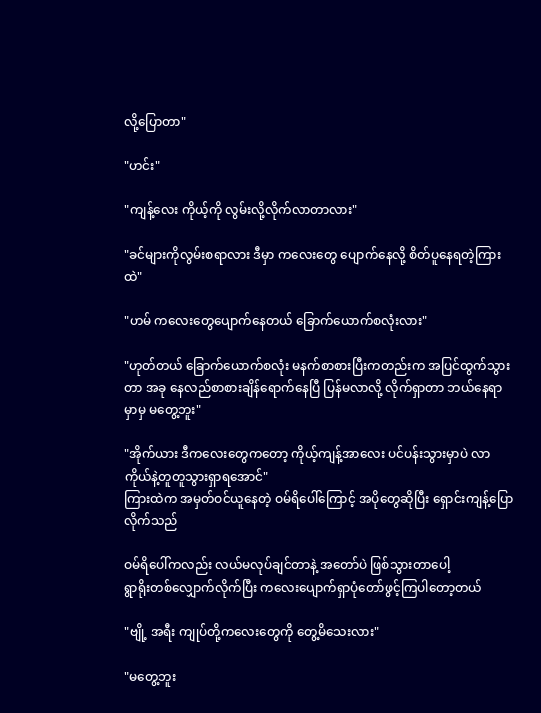လို့ပြောတာ"

"ဟင်း"

"ကျန့်လေး ကိုယ့်ကို လွမ်းလို့လိုက်လာတာလား"

"ခင်များကိုလွမ်းစရာလား ဒီမှာ ကလေးတွေ ပျောက်နေလို့ စိတ်ပူနေရတဲ့ကြားထဲ"

"ဟမ် ကလေးတွေပျောက်နေတယ် ခြောက်ယောက်စလုံးလား"

"ဟုတ်တယ် ခြောက်ယောက်စလုံး မနက်စာစားပြီးကတည်းက အပြင်ထွက်သွားတာ အခု နေလည်စာစားချိန်ရောက်နေပြီ ပြန်မလာလို့ လိုက်ရှာတာ ဘယ်နေရာမှာမှ မတွေ့ဘူး"

"အိုက်ယား ဒီကလေးတွေကတော့ ကိုယ့်ကျန့်အာလေး ပင်ပန်းသွားမှာပဲ လာကိုယ်နဲ့တူတူသွားရှာ‌ရအောင်"
ကြားထဲက အမှတ်ဝင်ယူနေတဲ့ ဝမ်ရိပေါ်ကြောင့် အပိုတွေဆိုပြီး ရှောင်းကျန့်ပြောလိုက်သည်

ဝမ်ရိပေါ်ကလည်း လယ်မလုပ်ချင်တာနဲ့ အတော်ပဲ ဖြစ်သွားတာပေါ့
ရွာရိုးတစ်လျှောက်လိုက်ပြီး ကလေးပျောက်ရှာပုံတော်ဖွင့်ကြပါတော့တယ်

"ဗျို့ အရီး ကျုပ်တို့ကလေးတွေကို တွေ့မိသေးလား"

"မတွေ့ဘူး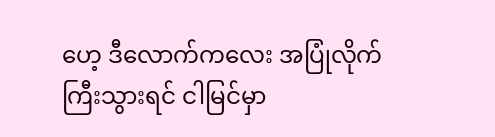ဟေ့ ‌ဒီလောက်ကလေး အပြုံလိုက်ကြီးသွားရင် ငါမြင်မှာ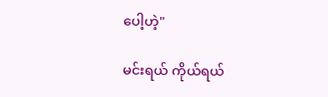ပေါ့ဟဲ့"

မင်းရယ် ကိုယ်ရယ်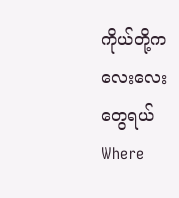ကိုယ်တို့ကလေးလေးတွေရယ်Where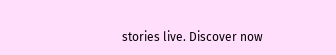stories live. Discover now